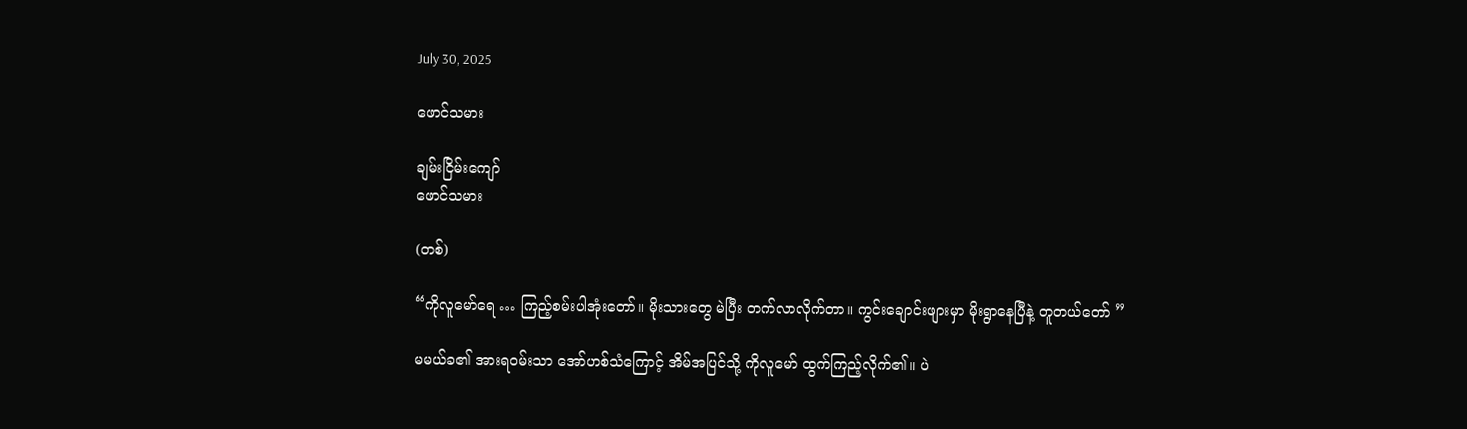July 30, 2025

ဖောင်သမား

ချမ်းငြိမ်းကျော်
ဖောင်သမား

(တစ်)

“ကိုလူမော်ရေ … ကြည့်စမ်းပါအုံးတော်။ မိုးသားတွေ မဲပြီး တက်လာလိုက်တာ။ ကွင်းချောင်းဖျားမှာ မိုးရွာနေပြီနဲ့ တူတယ်တော် ”

မမယ်ခ၏ အားရဝမ်းသာ အော်ဟစ်သံကြောင့် အိမ်အပြင်သို့ ကိုလူမော် ထွက်ကြည့်လိုက်၏။ ပဲ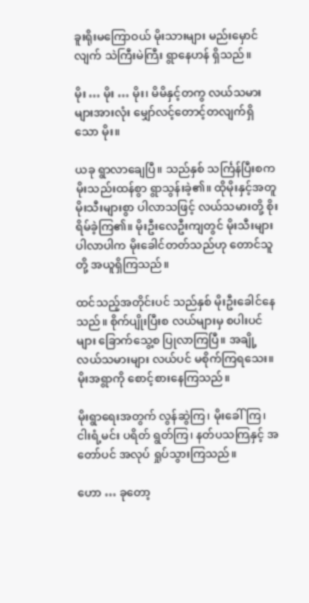ခူးရိုးမကြောဝယ် မိုးသားများ မည်းမှောင်လျက် သဲကြီးမဲကြီး ရွာနေဟန် ရှိသည်။

မိုး … မိုး … မိုး၊ မိမိနှင့်တကွ လယ်သမားများအားလုံး မျှော်လင့်တောင့်တလျက်ရှိသော မိုး။

ယခု ရွာလာချေပြီ။ သည်နှစ် သင်္ကြန်ပြီးစက မိုးသည်းထန်စွာ ရွာသွန်းခဲ့၏။ ထိုမိုးနှင့်အတူ မိုးသီးများစွာ ပါလာသဖြင့် လယ်သမားတို့ စိုးရိမ်ခဲ့ကြ၏။ မိုးဦးလေဦးကျတွင် မိုးသီးများ ပါလာပါက မိုးခေါင်တတ်သည်ဟု တောင်သူတို့ အယူရှိကြသည်။

ထင်သည့်အတိုင်းပင် သည်နှစ် မိုးဦးခေါင်နေသည်။ စိုက်ပျိုးပြီးစ လယ်များမှ စပါးပင်များ ခြောက်သွေ့စ ပြုလာကြပြီ။ အချို့လယ်သမားများ လယ်ပင် မစိုက်ကြရသေး။ မိုးအရွာကို စောင့်စားနေကြသည်။

မိုးရွာရေးအတွက် လွန်ဆွဲကြ၊ မိုးခေါ်ကြ၊ ငါးရံ့မင်း ပရိတ် ရွတ်ကြ၊ နတ်ပသကြနှင့် အတော်ပင် အလုပ် ရှုပ်သွားကြသည်။

ဟော … ခုတော့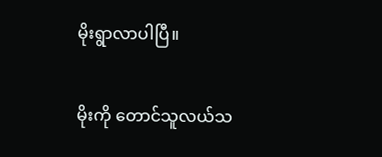မိုးရွာလာပါပြီ။

မိုးကို တောင်သူလယ်သ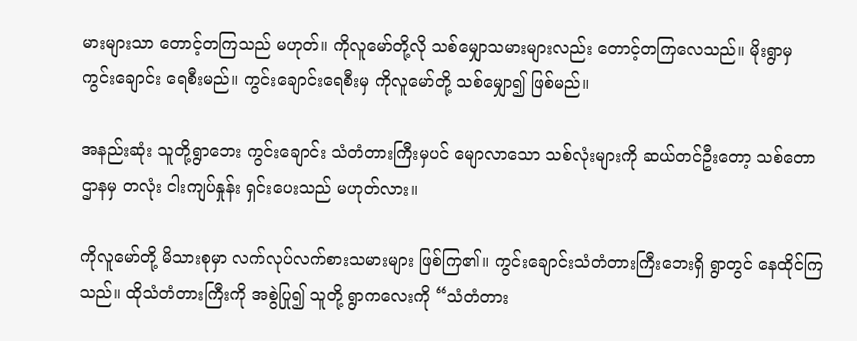မားများသာ တောင့်တကြသည် မဟုတ်။ ကိုလူမော်တို့လို သစ်မျှောသမားများလည်း တောင့်တကြလေသည်။ မိုးရွာမှ ကွင်းချောင်း ရေစီးမည်။ ကွင်းချောင်းရေစီးမှ ကိုလူမော်တို့ သစ်မျှော၍ ဖြစ်မည်။

အနည်းဆုံး သူတို့ရွာဘေး ကွင်းချောင်း သံတံတားကြီးမှပင် မျောလာသော သစ်လုံးများကို ဆယ်တင်ဦးတော့ သစ်တောဌာနမှ တလုံး ငါးကျပ်နှုန်း ရှင်းပေးသည် မဟုတ်လား။

ကိုလူမော်တို့ မိသားစုမှာ လက်လုပ်လက်စားသမားများ ဖြစ်ကြ၏။ ကွင်းချောင်းသံတံတားကြီးဘေးရှိ ရွာတွင် နေထိုင်ကြသည်။ ထိုသံတံတားကြီးကို အစွဲပြု၍ သူတို့ ရွာကလေးကို “သံတံတား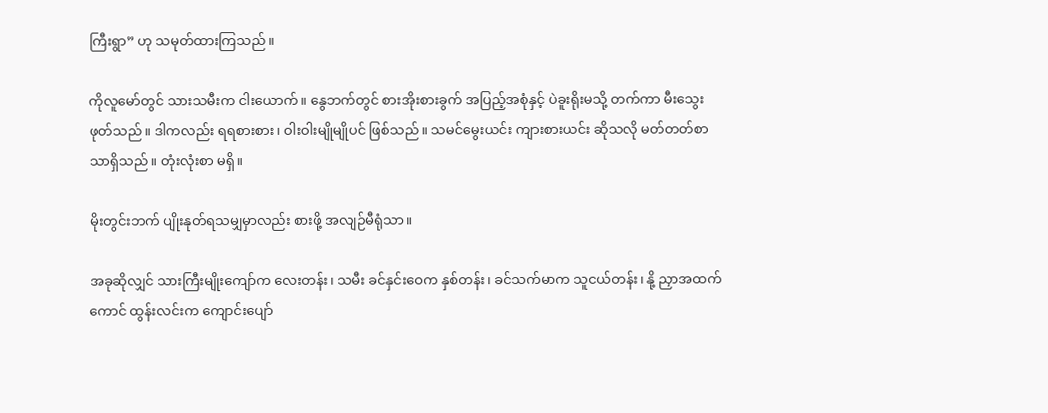ကြီးရွာ” ဟု သမုတ်ထားကြသည်။

ကိုလူမော်တွင် သားသမီးက ငါးယောက်။ နွေဘက်တွင် စားအိုးစားခွက် အပြည့်အစုံနှင့် ပဲခူးရိုးမသို့ တက်ကာ မီးသွေးဖုတ်သည်။ ဒါကလည်း ရရစားစား၊ ဝါးဝါးမျိုမျိုပင် ဖြစ်သည်။ သမင်မွေးယင်း ကျားစားယင်း ဆိုသလို မတ်တတ်စာသာရှိသည်။ တုံးလုံးစာ မရှိ။

မိုးတွင်းဘက် ပျိုးနုတ်ရသမျှမှာလည်း စားဖို့ အလျဉ်မီရုံသာ။

အခုဆိုလျှင် သားကြီးမျိုးကျော်က လေးတန်း၊ သမီး ခင်နှင်းဝေက နှစ်တန်း၊ ခင်သက်မာက သူငယ်တန်း၊ နို့ ညှာအထက်ကောင် ထွန်းလင်းက ကျောင်းပျော်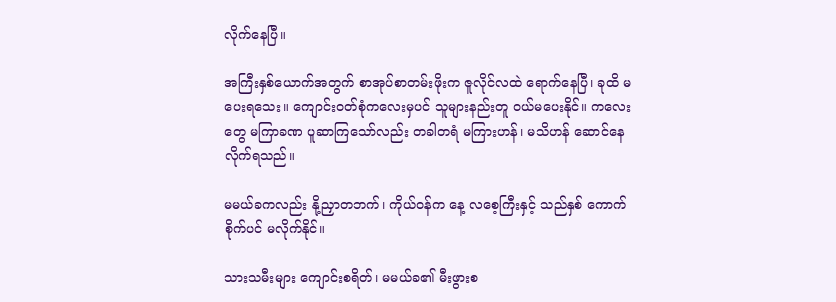လိုက်နေပြီ။

အကြီးနှစ်ယောက်အတွက် စာအုပ်စာတမ်းဖိုးက ဇူလိုင်လထဲ ရောက်နေပြီ၊ ခုထိ မပေးရသေး။ ကျောင်းဝတ်စုံကလေးမှပင် သူများနည်းတူ ဝယ်မပေးနိုင်။ ကလေးတွေ မကြာခဏ ပူဆာကြသော်လည်း တခါတရံ မကြားဟန်၊ မသိဟန် ဆောင်နေလိုက်ရသည်။

မမယ်ခကလည်း နို့ညှာတဘက်၊ ကိုယ်ဝန်က နေ့ လစေ့ကြီးနှင့် သည်နှစ် ကောက်စိုက်ပင် မလိုက်နိုင်။

သားသမီးများ ကျောင်းစရိတ်၊ မမယ်ခ၏ မီးဖွားစ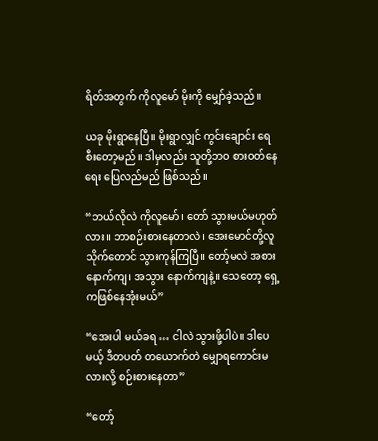ရိတ်အတွက် ကိုလူမော် မိုးကို မျှော်ခဲ့သည်။

ယခု မိုးရွာနေပြီ။ မိုးရွာလျှင် ကွင်းချောင်း ရေစီးတော့မည်။ ဒါမှလည်း သူတို့ဘဝ စားဝတ်နေရေး ပြေလည်မည် ဖြစ်သည်။

“ဘယ်လိုလဲ ကိုလူမော်၊ တော် သွားမယ်မဟုတ်လား။ ဘာစဉ်းစားနေတာလဲ၊ အေးမောင်တို့လူသိုက်တောင် သွားကုန်ကြပြီ။ တော့်မလဲ အစား နောက်ကျ၊ အသွား နောက်ကျနဲ့။ သေတော့ ရှေ့ကဖြစ်နေအုံးမယ်”

“အေးပါ မယ်ခရ … ငါလဲ သွားဖို့ပါပဲ။ ဒါပေမယ့် ဒီတပတ် တယောက်တဲ မျှောရကောင်းမလားလို့ စဉ်းစားနေတာ”

“တော့်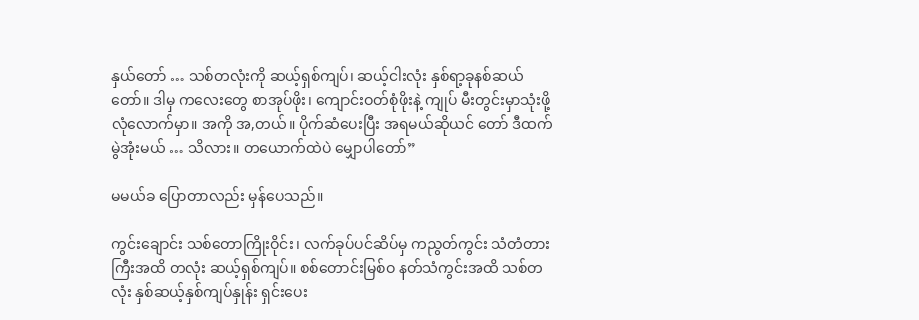နှယ်တော် … သစ်တလုံးကို ဆယ့်ရှစ်ကျပ်၊ ဆယ့်ငါးလုံး နှစ်ရာ့ခုနစ်ဆယ်တော်။ ဒါမှ ကလေးတွေ စာအုပ်ဖိုး၊ ကျောင်းဝတ်စုံဖိုးနဲ့ ကျုပ် မီးတွင်းမှာသုံးဖို့ လုံလောက်မှာ။ အကို အ,တယ်။ ပိုက်ဆံပေးပြီး အရမယ်ဆိုယင် တော် ဒီထက် မွဲအုံးမယ် … သိလား။ တယောက်ထဲပဲ မျှောပါတော်”

မမယ်ခ ပြောတာလည်း မှန်ပေသည်။

ကွင်းချောင်း သစ်တောကြိုးဝိုင်း၊ လက်ခုပ်ပင်ဆိပ်မှ ကညွတ်ကွင်း သံတံတားကြီးအထိ တလုံး ဆယ့်ရှစ်ကျပ်။ စစ်တောင်းမြစ်ဝ နတ်သံကွင်းအထိ သစ်တလုံး နှစ်ဆယ့်နှစ်ကျပ်နှုန်း ရှင်းပေး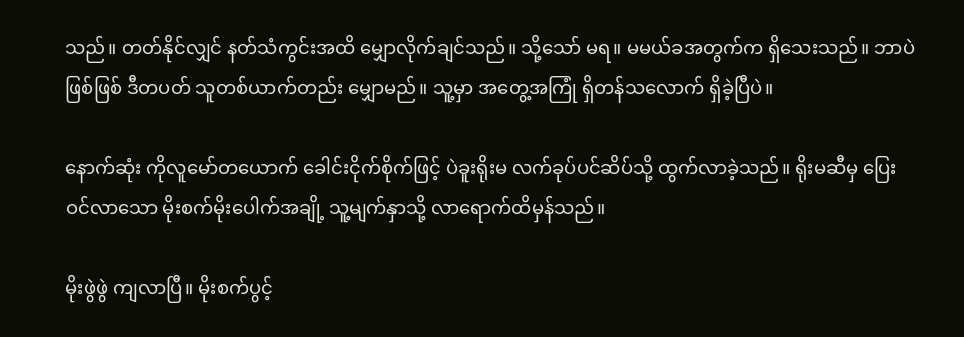သည်။ တတ်နိုင်လျှင် နတ်သံကွင်းအထိ မျှောလိုက်ချင်သည်။ သို့သော် မရ။ မမယ်ခအတွက်က ရှိသေးသည်။ ဘာပဲဖြစ်ဖြစ် ဒီတပတ် သူတစ်ယာက်တည်း မျှောမည်။ သူ့မှာ အတွေ့အကြုံ ရှိတန်သလောက် ရှိခဲ့ပြီပဲ။

နောက်ဆုံး ကိုလူမော်တယောက် ခေါင်းငိုက်စိုက်ဖြင့် ပဲခူးရိုးမ လက်ခုပ်ပင်ဆိပ်သို့ ထွက်လာခဲ့သည်။ ရိုးမဆီမှ ပြေးဝင်လာသော မိုးစက်မိုးပေါက်အချို့ သူ့မျက်နှာသို့ လာရောက်ထိမှန်သည်။

မိုးဖွဲဖွဲ ကျလာပြီ။ မိုးစက်ပွင့်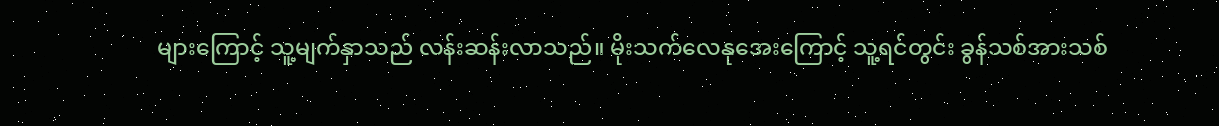များကြောင့် သူ့မျက်နှာသည် လန်းဆန်းလာသည်။ မိုးသက်လေနုအေးကြောင့် သူ့ရင်တွင်း ခွန်သစ်အားသစ်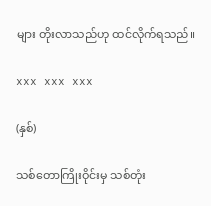များ တိုးလာသည်ဟု ထင်လိုက်ရသည်။

xxx xxx xxx

(နှစ်)

သစ်တောကြိုးဝိုင်းမှ သစ်တုံး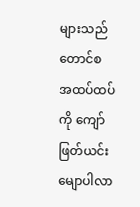များသည် တောင်စ အထပ်ထပ်ကို ကျော်ဖြတ်ယင်း မျောပါလာ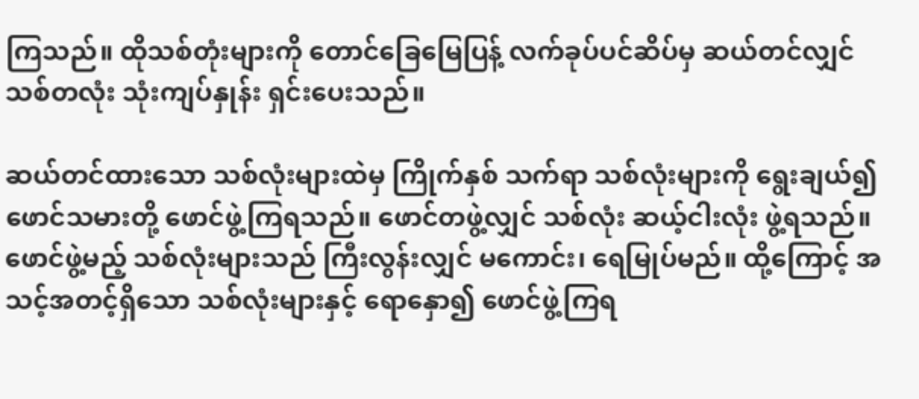ကြသည်။ ထိုသစ်တုံးများကို တောင်ခြေမြေပြန့် လက်ခုပ်ပင်ဆိပ်မှ ဆယ်တင်လျှင် သစ်တလုံး သုံးကျပ်နှုန်း ရှင်းပေးသည်။

ဆယ်တင်ထားသော သစ်လုံးများထဲမှ ကြိုက်နှစ် သက်ရာ သစ်လုံးများကို ရွေးချယ်၍ ဖောင်သမားတို့ ဖောင်ဖွဲ့ကြရသည်။ ဖောင်တဖွဲ့လျှင် သစ်လုံး ဆယ့်ငါးလုံး ဖွဲ့ရသည်။
ဖောင်ဖွဲ့မည့် သစ်လုံးများသည် ကြီးလွန်းလျှင် မကောင်း၊ ရေမြုပ်မည်။ ထို့ကြောင့် အသင့်အတင့်ရှိသော သစ်လုံးများနှင့် ရောနှော၍ ဖောင်ဖွဲ့ကြရ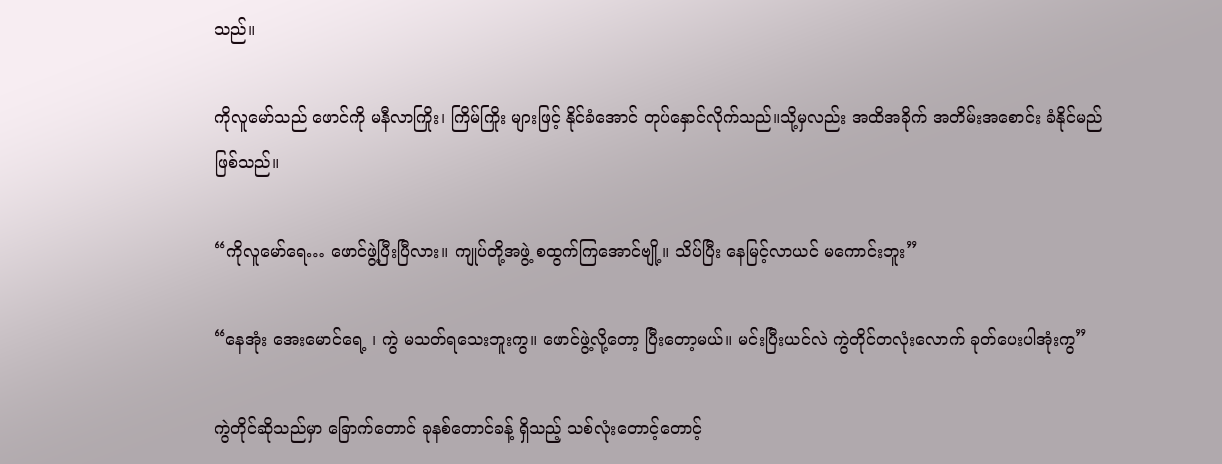သည်။

ကိုလူမော်သည် ဖောင်ကို မနီလာကြိုး၊ ကြိမ်ကြိုး များဖြင့် နိုင်ခံအောင် တုပ်နှောင်လိုက်သည်။သို့မှလည်း အထိအခိုက် အတိမ်းအစောင်း ခံနိုင်မည်ဖြစ်သည်။

“ကိုလူမော်ရေ… ဖောင်ဖွဲ့ပြီးပြီလား။ ကျုပ်တို့အဖွဲ့ စထွက်ကြအောင်ဗျို့။ သိပ်ပြီး နေမြင့်လာယင် မကောင်းဘူး”

“နေအုံး အေးမောင်ရေ့ ၊ ကွဲ မသတ်ရသေးဘူးကွ။ ဖောင်ဖွဲ့လို့တော့ ပြီးတော့မယ်။ မင်းပြီးယင်လဲ ကွဲတိုင်တလုံးလောက် ခုတ်ပေးပါအုံးကွ”

ကွဲတိုင်ဆိုသည်မှာ ခြောက်တောင် ခုနစ်တောင်ခန့် ရှိသည့် သစ်လုံးတောင့်တောင့်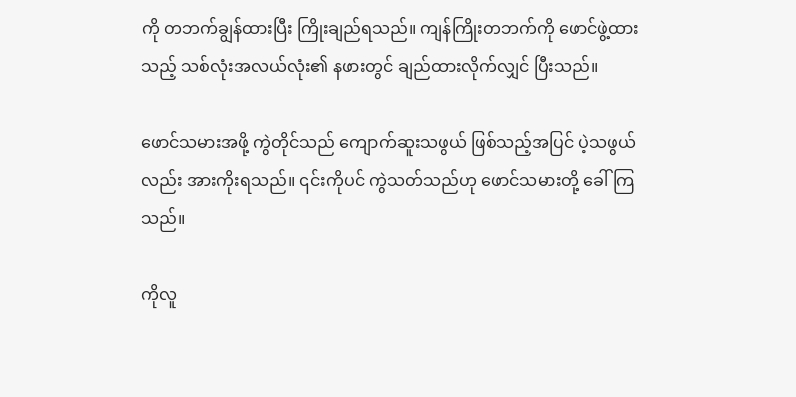ကို တဘက်ချွန်ထားပြီး ကြိုးချည်ရသည်။ ကျန်ကြိုးတဘက်ကို ဖောင်ဖွဲ့ထားသည့် သစ်လုံးအလယ်လုံး၏ နဖားတွင် ချည်ထားလိုက်လျှင် ပြီးသည်။

ဖောင်သမားအဖို့ ကွဲတိုင်သည် ကျောက်ဆူးသဖွယ် ဖြစ်သည့်အပြင် ပဲ့သဖွယ်လည်း အားကိုးရသည်။ ၎င်းကိုပင် ကွဲသတ်သည်ဟု ဖောင်သမားတို့ ခေါ်ကြသည်။

ကိုလူ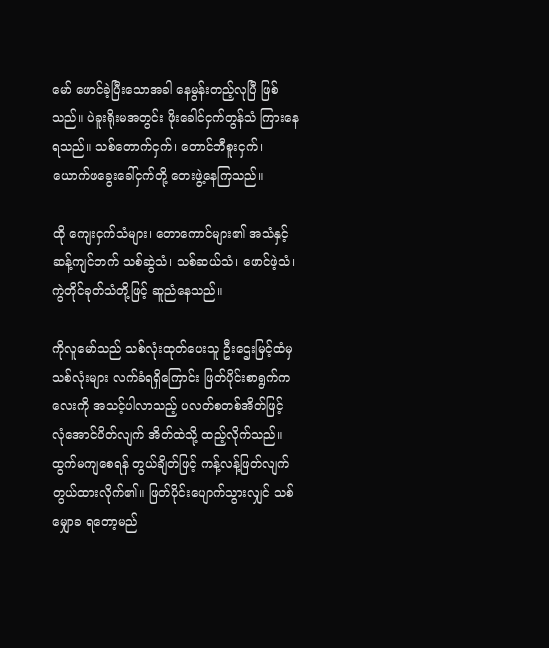မော် ဖောင်ခဲ့ပြီးသောအခါ နေမွန်းတည့်လုပြီ ဖြစ်သည်။ ပဲခူးရိုးမအတွင်း ဖိုးခေါင်ငှက်တွန်သံ ကြားနေရသည်။ သစ်တောက်ငှက်၊ တောင်ဘီစူးငှက်၊ ယောက်ဖခွေးခေါ်ငှက်တို့ တေးဖွဲ့နေကြသည်။

ထို ကျေးငှက်သံများ၊ တောကောင်များ၏ အသံနှင့် ဆန့်ကျင်ဘက် သစ်ဆွဲသံ၊ သစ်ဆယ်သံ၊ ဖောင်ဖဲ့သံ၊ ကွဲတိုင်ခုတ်သံတို့ဖြင့် ဆူညံနေသည်။

ကိုလူမော်သည် သစ်လုံးထုတ်ပေးသူ ဦးဌေးမြင့်ထံမှ သစ်လုံးများ လက်ခံရရှိကြောင်း ဖြတ်ပိုင်းစာရွက်ကလေးကို အသင့်ပါလာသည့် ပလတ်စတစ်အိတ်ဖြင့် လုံအောင်ပိတ်လျက် အိတ်ထဲသို့ ထည့်လိုက်သည်။ ထွက်မကျစေရန် တွယ်ချိတ်ဖြင့် ကန့်လန့်ဖြတ်လျက် တွယ်ထားလိုက်၏။ ဖြတ်ပိုင်းပျောက်သွားလျှင် သစ်မျှောခ ရတော့မည်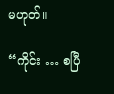မဟုတ်။

“ကိုင်း … စပြီ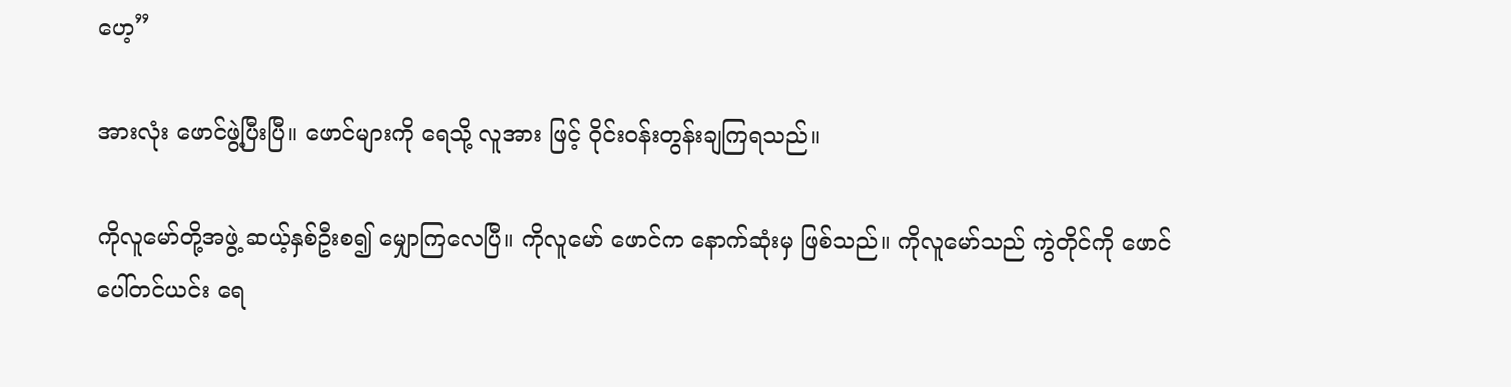ဟေ့”

အားလုံး ဖောင်ဖွဲ့ပြီးပြီ။ ဖောင်များကို ရေသို့ လူအား ဖြင့် ဝိုင်းဝန်းတွန်းချကြရသည်။

ကိုလူမော်တို့အဖွဲ့ ဆယ့်နှစ်ဦးစ၍ မျှောကြလေပြီ။ ကိုလူမော် ဖောင်က နောက်ဆုံးမှ ဖြစ်သည်။ ကိုလူမော်သည် ကွဲတိုင်ကို ဖောင်ပေါ်တင်ယင်း ရေ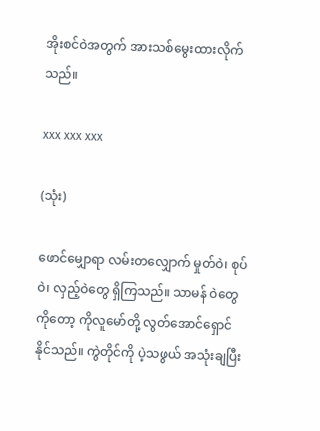အိုးစင်ဝဲအတွက် အားသစ်မွေးထားလိုက်သည်။

xxx xxx xxx

(သုံး)

ဖောင်မျှောရာ လမ်းတလျှောက် မှုတ်ဝဲ၊ စုပ်ဝဲ၊ လှည့်ဝဲတွေ ရှိကြသည်။ သာမန် ဝဲတွေကိုတော့ ကိုလူမော်တို့ လွတ်အောင်ရှောင်နိုင်သည်။ ကွဲတိုင်ကို ပဲ့သဖွယ် အသုံးချပြီး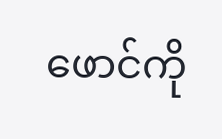ဖောင်ကို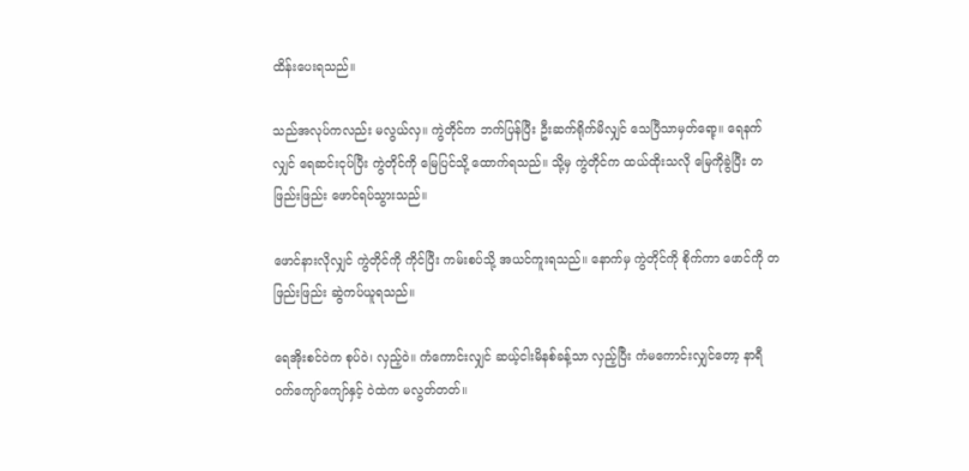ထိန်းပေးရသည်။

သည်အလုပ်ကလည်း မလွယ်လှ။ ကွဲတိုင်က ဘက်ပြန်ပြီး ဦးဆက်ရိုက်မိလျှင် သေပြီသာမှတ်ရော့။ ရေနက်လျှင် ရေဆင်းငုပ်ပြီး ကွဲတိုင်ကို မြေပြင်သို့ ထောက်ရသည်။ သို့မှ ကွဲတိုင်က ထယ်ထိုးသလို မြေကိုခွဲပြီး တဖြည်းဖြည်း ဖောင်ရပ်သွားသည်။

ဖောင်နားလိုလျှင် ကွဲတိုင်ကို ကိုင်ပြီး ကမ်းစပ်သို့ အယင်ကူးရသည်။ နောက်မှ ကွဲတိုင်ကို စိုက်ကာ ဖောင်ကို တဖြည်းဖြည်း ဆွဲကပ်ယူရသည်။

ရေအိုးစင်ဝဲက စုပ်ဝဲ၊ လှည့်ဝဲ။ ကံကောင်းလျှင် ဆယ့်ငါးမိနစ်ခန့်သာ လှည့်ပြီး ကံမကောင်းလျှင်တော့ နာရီဝက်ကျော်ကျော်နှင့် ဝဲထဲက မလွတ်တတ်။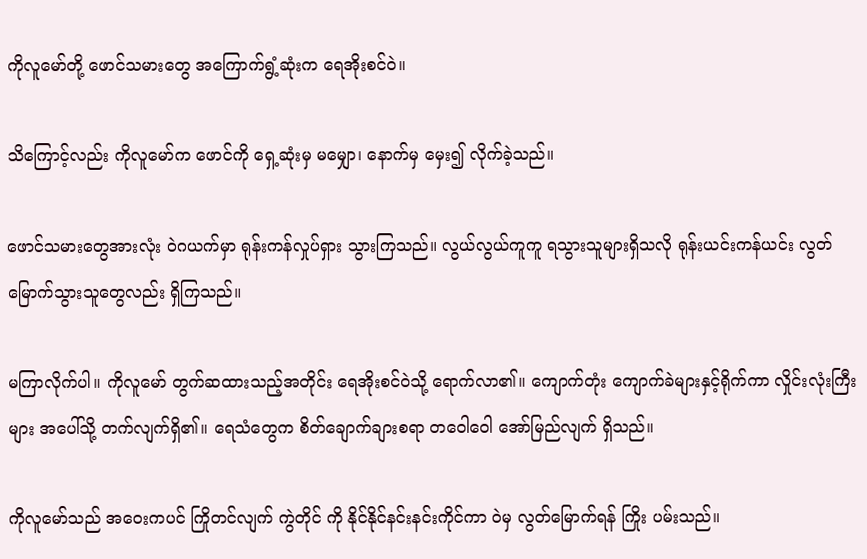ကိုလူမော်တို့ ဖောင်သမားတွေ အကြောက်ရွံ့ဆုံးက ရေအိုးစင်ဝဲ။

သိကြောင့်လည်း ကိုလူမော်က ဖောင်ကို ရှေ့ဆုံးမှ မမျှော၊ နောက်မှ မှေး၍ လိုက်ခဲ့သည်။

ဖောင်သမားတွေအားလုံး ဝဲဂယက်မှာ ရုန်းကန်လှုပ်ရှား သွားကြသည်။ လွယ်လွယ်ကူကူ ရသွားသူများရှိသလို ရုန်းယင်းကန်ယင်း လွတ်မြောက်သွားသူတွေလည်း ရှိကြသည်။

မကြာလိုက်ပါ။ ကိုလူမော် တွက်ဆထားသည့်အတိုင်း ရေအိုးစင်ဝဲသို့ ရောက်လာ၏။ ကျောက်တုံး ကျောက်ခဲများနှင့်ရိုက်ကာ လှိုင်းလုံးကြီးများ အပေါ်သို့ တက်လျက်ရှိ၏။ ရေသံတွေက စိတ်ချောက်ချားစရာ တဝေါဝေါ အော်မြည်လျက် ရှိသည်။

ကိုလူမော်သည် အဝေးကပင် ကြိုတင်လျက် ကွဲတိုင် ကို နိုင်နိုင်နင်းနင်းကိုင်ကာ ဝဲမှ လွတ်မြောက်ရန် ကြိုး ပမ်းသည်။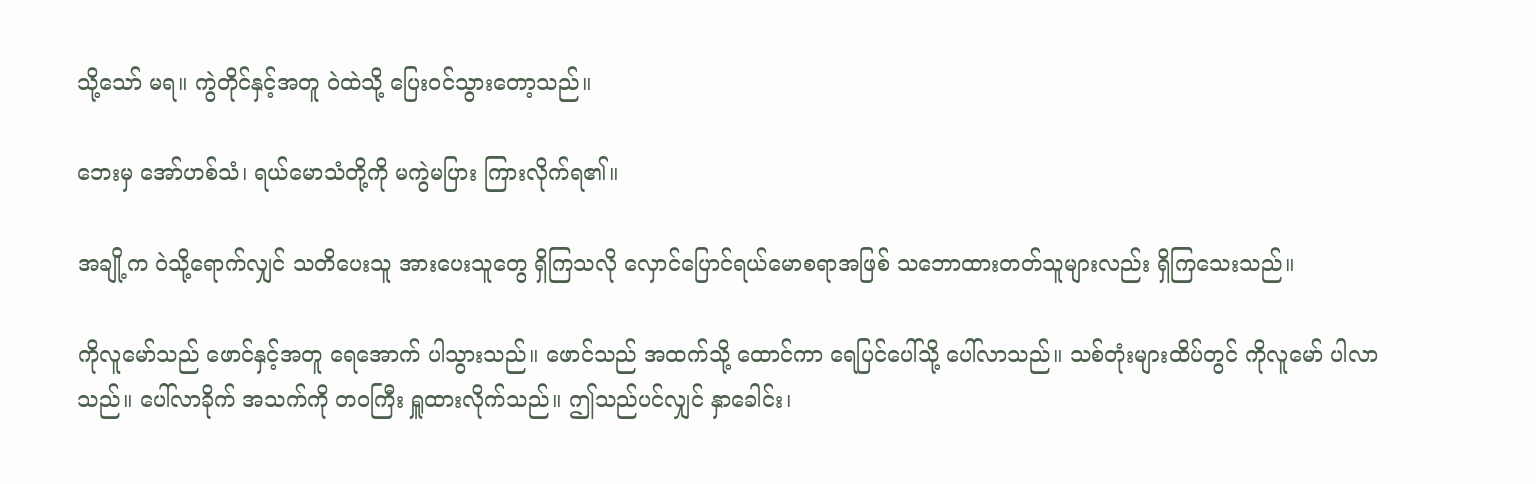သို့သော် မရ။ ကွဲတိုင်နှင့်အတူ ဝဲထဲသို့ ပြေးဝင်သွားတော့သည်။

ဘေးမှ အော်ဟစ်သံ၊ ရယ်မောသံတို့ကို မကွဲမပြား ကြားလိုက်ရ၏။

အချို့က ဝဲသို့ရောက်လျှင် သတိပေးသူ အားပေးသူတွေ ရှိကြသလို လှောင်ပြောင်ရယ်မောစရာအဖြစ် သဘောထားတတ်သူများလည်း ရှိကြသေးသည်။

ကိုလူမော်သည် ဖောင်နှင့်အတူ ရေအောက် ပါသွားသည်။ ဖောင်သည် အထက်သို့ ထောင်ကာ ရေပြင်ပေါ်သို့ ပေါ်လာသည်။ သစ်တုံးများထိပ်တွင် ကိုလူမော် ပါလာသည်။ ပေါ်လာခိုက် အသက်ကို တဝကြီး ရှူထားလိုက်သည်။ ဤသည်ပင်လျှင် နှာခေါင်း၊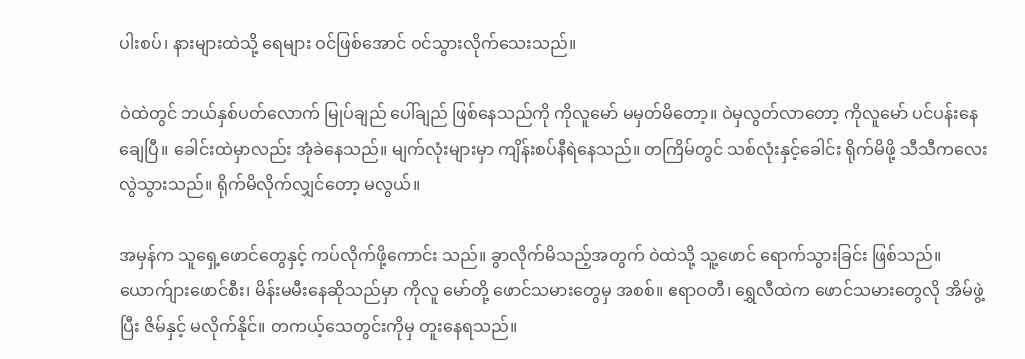ပါးစပ်၊ နားများထဲသို့ ရေများ ဝင်ဖြစ်အောင် ဝင်သွားလိုက်သေးသည်။

ဝဲထဲတွင် ဘယ်နှစ်ပတ်လောက် မြုပ်ချည် ပေါ်ချည် ဖြစ်နေသည်ကို ကိုလူမော် မမှတ်မိတော့။ ဝဲမှလွတ်လာတော့ ကိုလူမော် ပင်ပန်းနေချေပြီ။ ခေါင်းထဲမှာလည်း အုံခဲနေသည်။ မျက်လုံးများမှာ ကျိန်းစပ်နီရဲနေသည်။ တကြိမ်တွင် သစ်လုံးနှင့်ခေါင်း ရိုက်မိဖို့ သီသီကလေး လွဲသွားသည်။ ရိုက်မိလိုက်လျှင်တော့ မလွယ်။

အမှန်က သူရှေ့ဖောင်တွေနှင့် ကပ်လိုက်ဖို့ကောင်း သည်။ ခွာလိုက်မိသည့်အတွက် ဝဲထဲသို့ သူ့ဖောင် ရောက်သွားခြင်း ဖြစ်သည်။
ယောက်ျားဖောင်စီး၊ မိန်းမမီးနေဆိုသည်မှာ ကိုလူ မော်တို့ ဖောင်သမားတွေမှ အစစ်။ ဧရာဝတီ၊ ရွှေလီထဲက ဖောင်သမားတွေလို အိမ်ဖွဲ့ပြီး ဇိမ်နှင့် မလိုက်နိုင်။ တကယ့်သေတွင်းကိုမှ တူးနေရသည်။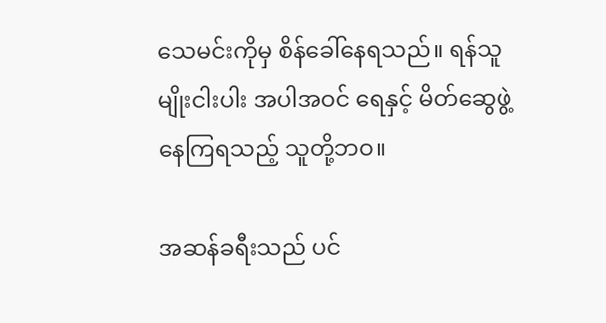သေမင်းကိုမှ စိန်ခေါ်နေရသည်။ ရန်သူမျိုးငါးပါး အပါအဝင် ရေနှင့် မိတ်ဆွေဖွဲ့နေကြရသည့် သူတို့ဘဝ။

အဆန်ခရီးသည် ပင်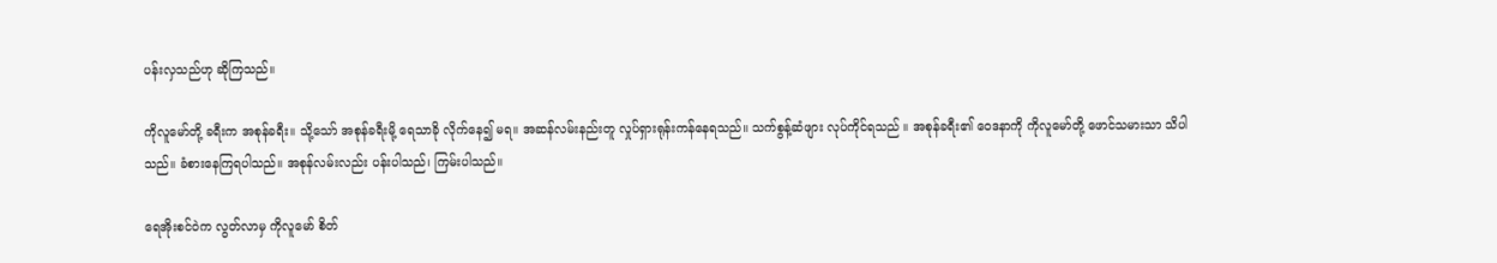ပန်းလှသည်ဟု ဆိုကြသည်။

ကိုလူမော်တို့ ခရီးက အစုန်ခရီး။ သို့သော် အစုန်ခရီးမို့ ရေသာခို လိုက်နေ၍ မရ။ အဆန်လမ်းနည်းတူ လှုပ်ရှားရုန်းကန်နေရသည်။ သက်စွန့်ဆံဖျား လုပ်ကိုင်ရသည် ။ အစုန်ခရီး၏ ဝေဒနာကို ကိုလူမော်တို့ ဖောင်သမားသာ သိပါသည်။ ခံစားနေကြရပါသည်။ အစုန်လမ်းလည်း ပန်းပါသည်၊ ကြမ်းပါသည်။

ရေအိုးစင်ဝဲက လွတ်လာမှ ကိုလူမော် စိတ်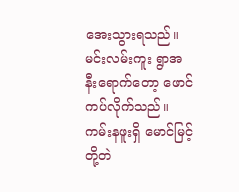အေးသွားရသည်။ မင်းလမ်းကူး ရွာအနီးရောက်တော့ ဖောင်ကပ်လိုက်သည်။ ကမ်းနဖူးရှိ မောင်မြင့်တို့တဲ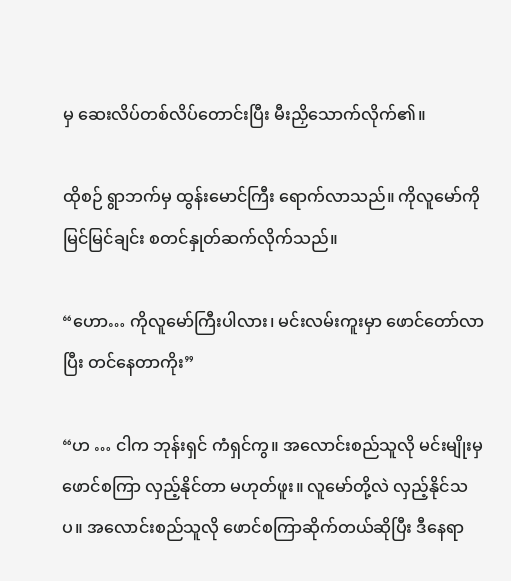မှ ဆေးလိပ်တစ်လိပ်တောင်းပြီး မီးညှိသောက်လိုက်၏။

ထိုစဉ် ရွာဘက်မှ ထွန်းမောင်ကြီး ရောက်လာသည်။ ကိုလူမော်ကို မြင်မြင်ချင်း စတင်နှုတ်ဆက်လိုက်သည်။

“ဟော… ကိုလူမော်ကြီးပါလား၊ မင်းလမ်းကူးမှာ ဖောင်တော်လာပြီး တင်နေတာကိုး”

“ဟ … ငါက ဘုန်းရှင် ကံရှင်ကွ။ အလောင်းစည်သူလို မင်းမျိုးမှ ဖောင်စကြာ လှည့်နိုင်တာ မဟုတ်ဖူး။ လူမော်တို့လဲ လှည့်နိုင်သပ။ အလောင်းစည်သူလို ဖောင်စကြာဆိုက်တယ်ဆိုပြီး ဒီနေရာ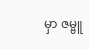မှာ ဇမ္ဗူ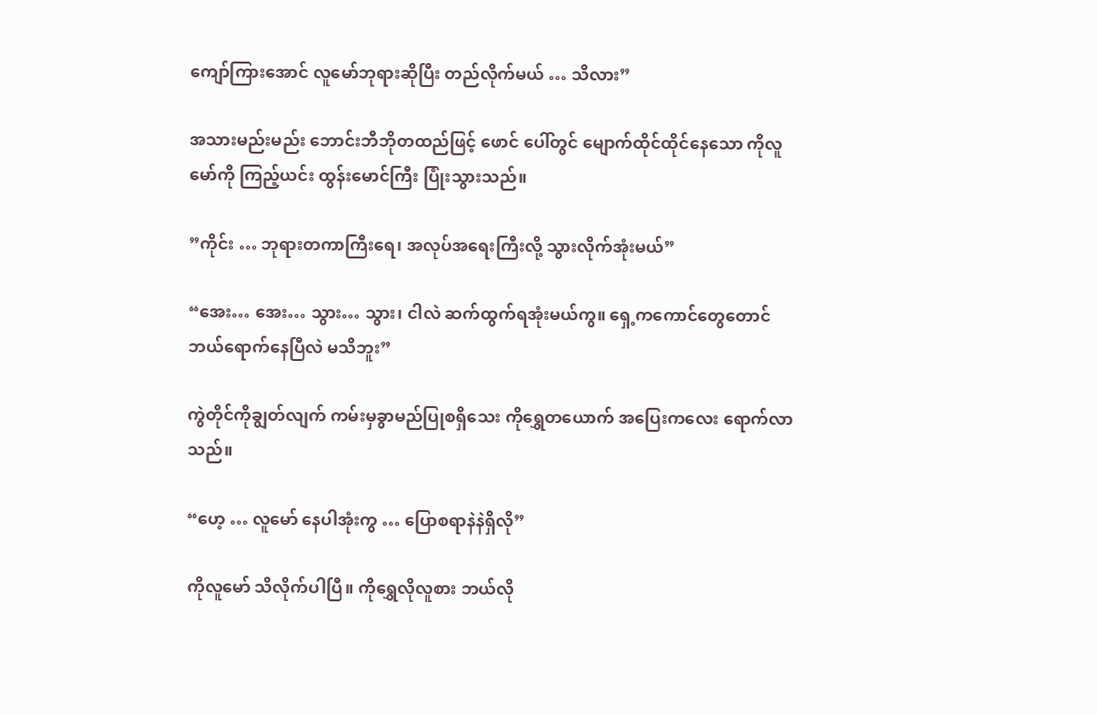ကျော်ကြားအောင် လူမော်ဘုရားဆိုပြီး တည်လိုက်မယ် … သိလား”

အသားမည်းမည်း ဘောင်းဘီဘိုတထည်ဖြင့် ဖောင် ပေါ်တွင် မျောက်ထိုင်ထိုင်နေသော ကိုလူမော်ကို ကြည့်ယင်း ထွန်းမောင်ကြီး ပြုံးသွားသည်။

”ကိုင်း … ဘုရားတကာကြီးရေ၊ အလုပ်အရေးကြီးလို့ သွားလိုက်အုံးမယ်”

“အေး… အေး… သွား… သွား၊ ငါလဲ ဆက်ထွက်ရအုံးမယ်ကွ။ ရှေ့ကကောင်တွေတောင် ဘယ်ရောက်နေပြီလဲ မသိဘူး”

ကွဲတိုင်ကိုချွတ်လျက် ကမ်းမှခွာမည်ပြုစရှိသေး ကိုရွှေတယောက် အပြေးကလေး ရောက်လာသည်။

“ဟေ့ … လူမော် နေပါအုံးကွ … ပြောစရာနဲနဲရှိလို”

ကိုလူမော် သိလိုက်ပါပြီ။ ကိုရွှေလိုလူစား ဘယ်လို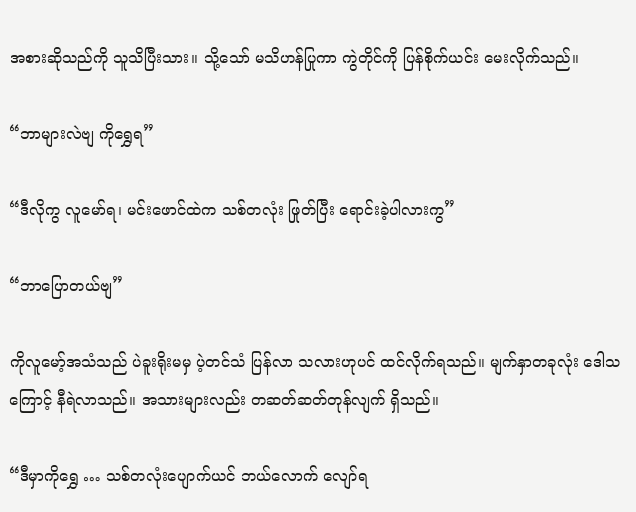အစားဆိုသည်ကို သူသိပြီးသား။ သို့သော် မသိဟန်ပြုကာ ကွဲတိုင်ကို ပြန်စိုက်ယင်း မေးလိုက်သည်။

“ဘာများလဲဗျ ကိုရွှေရ”

“ဒီလိုကွ လူမော်ရ၊ မင်းဖောင်ထဲက သစ်တလုံး ဖြုတ်ပြီး ရောင်းခဲ့ပါလားကွ”

“ဘာပြောတယ်ဗျ”

ကိုလူမော့်အသံသည် ပဲခူးရိုးမမှ ပဲ့တင်သံ ပြန်လာ သလားဟုပင် ထင်လိုက်ရသည်။ မျက်နှာတခုလုံး ဒေါသကြောင့် နီရဲလာသည်။ အသားများလည်း တဆတ်ဆတ်တုန်လျက် ရှိသည်။

“ဒီမှာကိုရွှေ … သစ်တလုံးပျောက်ယင် ဘယ်လောက် လျော်ရ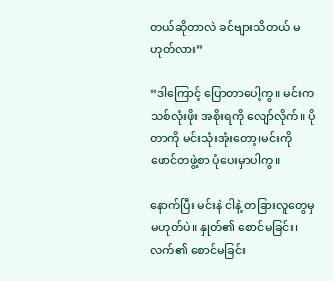တယ်ဆိုတာလဲ ခင်ဗျားသိတယ် မဟုတ်လား”

“ဒါကြောင့် ပြောတာပေါ့ကွ။ မင်းက သစ်လုံးဖိုး အစိုးရကို လျော်လိုက်။ ပိုတာကို မင်းသုံးအုံးတော့၊မင်းကို ဖောင်တဖွဲ့စာ ပုံပေးမှာပါကွ။

နောက်ပြီး မင်းနဲ ငါနဲ့ တခြားလူတွေမှ မဟုတ်ပဲ။ နှုတ်၏ စောင်မခြင်း၊ လက်၏ စောင်မခြင်း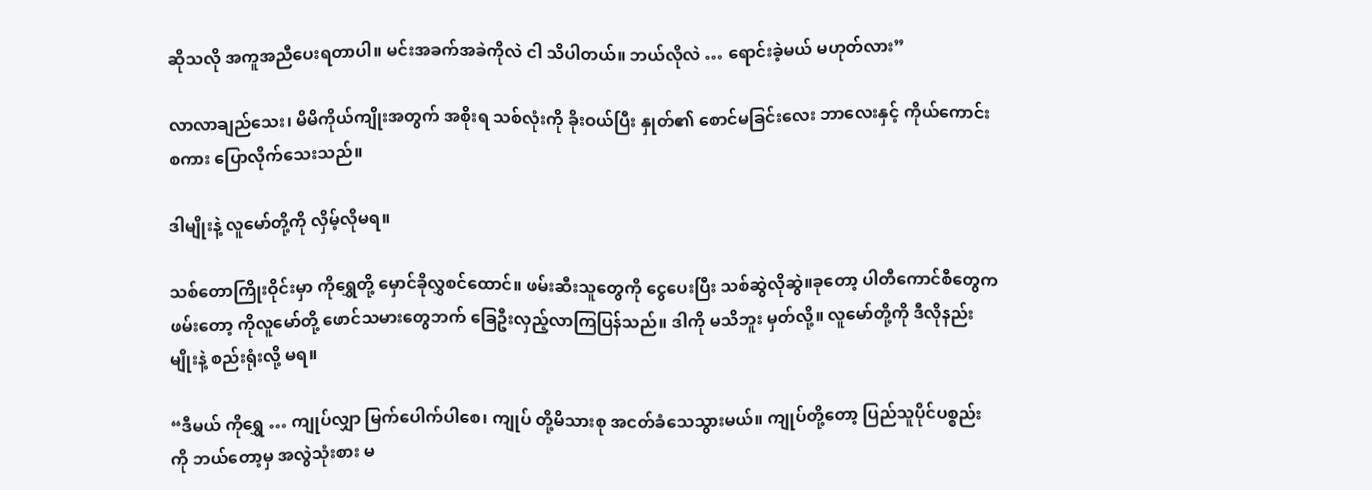ဆိုသလို အကူအညီပေးရတာပါ။ မင်းအခက်အခဲကိုလဲ ငါ သိပါတယ်။ ဘယ်လိုလဲ … ရောင်းခဲ့မယ် မဟုတ်လား”

လာလာချည်သေး၊ မိမိကိုယ်ကျိုးအတွက် အစိုးရ သစ်လုံးကို ခိုးဝယ်ပြီး နှုတ်၏ စောင်မခြင်းလေး ဘာလေးနှင့် ကိုယ်ကောင်းစကား ပြောလိုက်သေးသည်။

ဒါမျိုးနဲ့ လူမော်တို့ကို လှိမ့်လိုမရ။

သစ်တောကြိုးဝိုင်းမှာ ကိုရွှေတို့ မှောင်ခိုလွှစင်ထောင်။ ဖမ်းဆီးသူတွေကို ငွေပေးပြီး သစ်ဆွဲလိုဆွဲ။ခုတော့ ပါတီကောင်စီတွေကဖမ်းတော့ ကိုလူမော်တို့ ဖောင်သမားတွေဘက် ခြေဦးလှည့်လာကြပြန်သည်။ ဒါကို မသိဘူး မှတ်လို့။ လူမော်တို့ကို ဒီလိုနည်းမျိုးနဲ့ စည်းရုံးလို့ မရ။

“ဒီမယ် ကိုရွှေ … ကျုပ်လျှာ မြက်ပေါက်ပါစေ၊ ကျုပ် တို့မိသားစု အငတ်ခံသေသွားမယ်။ ကျုပ်တို့တော့ ပြည်သူပိုင်ပစ္စည်းကို ဘယ်တော့မှ အလွဲသုံးစား မ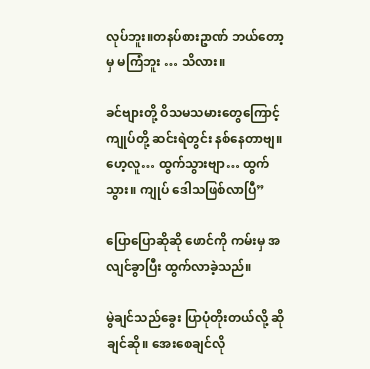လုပ်ဘူး။တနပ်စားဥာဏ် ဘယ်တော့မှ မကြံဘူး … သိလား။

ခင်ဗျားတို့ ဝိသမသမားတွေကြောင့် ကျုပ်တို့ ဆင်းရဲတွင်း နစ်နေတာဗျ။ ဟေ့လူ… ထွက်သွားဗျာ… ထွက်သွား။ ကျုပ် ဒေါသဖြစ်လာပြီ”

ပြောပြောဆိုဆို ဖောင်ကို ကမ်းမှ အလျင်ခွာပြီး ထွက်လာခဲ့သည်။

မွဲချင်သည်ခွေး ပြာပုံတိုးတယ်လို့ ဆိုချင်ဆို။ အေးစေချင်လို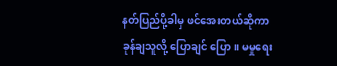နတ်ပြည်ပို့ခါမှ ဖင်အေးတယ်ဆိုကာ ခုန်ချသူလို့ ပြောချင် ပြော။ မမှုရေး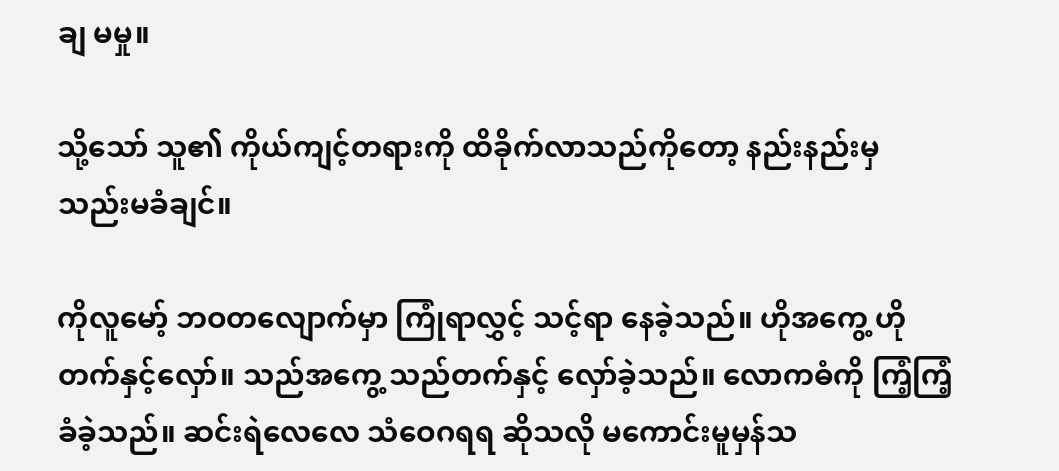ချ မမှု။

သို့သော် သူ၏ ကိုယ်ကျင့်တရားကို ထိခိုက်လာသည်ကိုတော့ နည်းနည်းမှ သည်းမခံချင်။

ကိုလူမော့် ဘဝတလျောက်မှာ ကြုံရာလွှင့် သင့်ရာ နေခဲ့သည်။ ဟိုအကွေ့ ဟိုတက်နှင့်လှော်။ သည်အကွေ့ သည်တက်နှင့် လှော်ခဲ့သည်။ လောကဓံကို ကြံ့ကြံ့ခံခဲ့သည်။ ဆင်းရဲလေလေ သံဝေဂရရ ဆိုသလို မကောင်းမူမှန်သ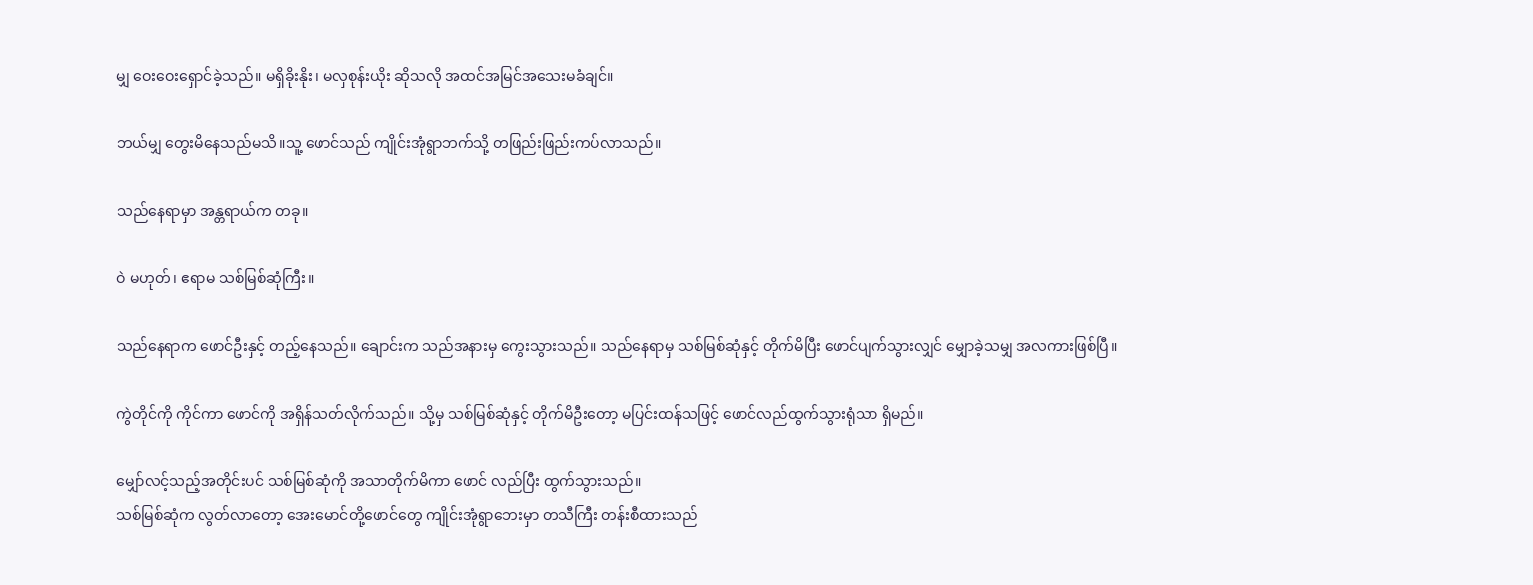မျှ ဝေးဝေးရှောင်ခဲ့သည်။ မရှိခိုးနိုး၊ မလှစုန်းယိုး ဆိုသလို အထင်အမြင်အသေးမခံချင်။

ဘယ်မျှ တွေးမိနေသည်မသိ။သူ့ ဖောင်သည် ကျိုင်းအုံရွာဘက်သို့ တဖြည်းဖြည်းကပ်လာသည်။

သည်နေရာမှာ အန္တရာယ်က တခု။

ဝဲ မဟုတ်၊ ဧရာမ သစ်မြစ်ဆုံကြီး။

သည်နေရာက ဖောင်ဦးနှင့် တည့်နေသည်။ ချောင်းက သည်အနားမှ ကွေးသွားသည်။ သည်နေရာမှ သစ်မြစ်ဆုံနှင့် တိုက်မိပြီး ဖောင်ပျက်သွားလျှင် မျှောခဲ့သမျှ အလကားဖြစ်ပြီ။

ကွဲတိုင်ကို ကိုင်ကာ ဖောင်ကို အရှိန်သတ်လိုက်သည်။ သို့မှ သစ်မြစ်ဆုံနှင့် တိုက်မိဦးတော့ မပြင်းထန်သဖြင့် ဖောင်လည်ထွက်သွားရုံသာ ရှိမည်။

မျှော်လင့်သည့်အတိုင်းပင် သစ်မြစ်ဆုံကို အသာတိုက်မိကာ ဖောင် လည်ပြီး ထွက်သွားသည်။
သစ်မြစ်ဆုံက လွတ်လာတော့ အေးမောင်တို့ဖောင်တွေ ကျိုင်းအုံရွာဘေးမှာ တသီကြီး တန်းစီထားသည်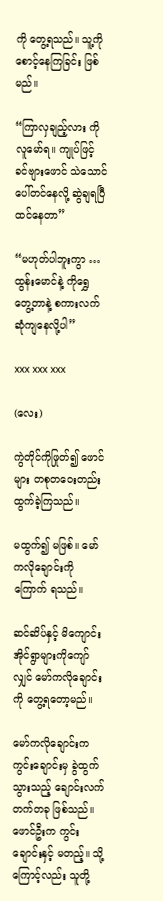ကို တွေ့ရသည်။ သူ့ကို စောင့်နေကြခြင်း ဖြစ်မည်။

“ကြာလှချည့်လား ကိုလူမော်ရ။ ကျုပ်ဖြင့် ခင်ဗျားဖောင် သဲသောင်ပေါ်တင်နေလို့ ဆွဲချရပြီ ထင်နေတာ”

“မဟုတ်ပါဘူးကွာ … ထွန်းမောင်နဲ့ ကိုရွှေ တွေ့တာနဲ့ စကားလက်ဆုံကျနေလို့ပါ”

xxx xxx xxx

(လေး)

ကွဲတိုင်ကိုဖြုတ်၍ ဖောင်များ တစုတဝေးတည်း ထွက်ခဲ့ကြသည်။

မထွက်၍ မဖြစ်။ မော်ကလိုချောင်းကို ကြောက် ရသည်။

ဆင်ဆိပ်နှင့် မိကျောင်းအိုင်ရွာများကိုကျော်လျှင် မော်ကလိုချောင်းကို တွေ့ရတော့မည်။

မော်ကလိုချောင်းက ကွင်းချောင်းမှ ခွဲထွက်သွားသည့် ချောင်းလက်တက်တခု ဖြစ်သည်။ ဖောင်ဦးက ကွင်းချောင်းနှင့် မတည့်။ သို့ကြောင့်လည်း သူတို့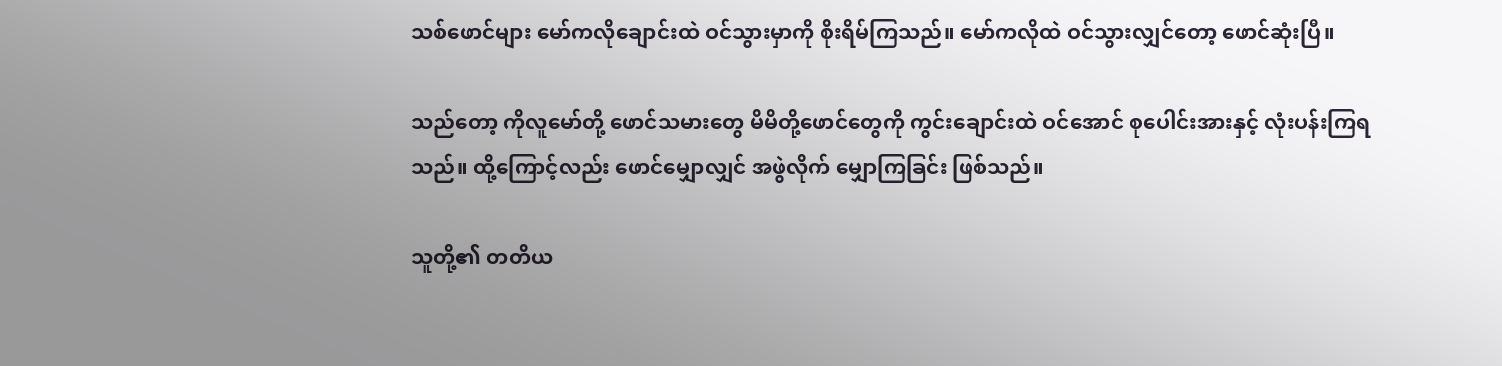သစ်ဖောင်များ မော်ကလိုချောင်းထဲ ဝင်သွားမှာကို စိုးရိမ်ကြသည်။ မော်ကလိုထဲ ဝင်သွားလျှင်တော့ ဖောင်ဆုံးပြီ။

သည်တော့ ကိုလူမော်တို့ ဖောင်သမားတွေ မိမိတို့ဖောင်တွေကို ကွင်းချောင်းထဲ ဝင်အောင် စုပေါင်းအားနှင့် လုံးပန်းကြရသည်။ ထို့ကြောင့်လည်း ဖောင်မျှောလျှင် အဖွဲလိုက် မျှောကြခြင်း ဖြစ်သည်။

သူတို့၏ တတိယ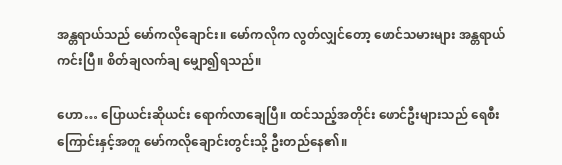အန္တရာယ်သည် မော်ကလိုချောင်း။ မော်ကလိုက လွတ်လျှင်တော့ ဖောင်သမားများ အန္တရာယ်ကင်းပြီ။ စိတ်ချလက်ချ မျှော၍ရသည်။

ဟော… ပြောယင်းဆိုယင်း ရောက်လာချေပြီ။ ထင်သည့်အတိုင်း ဖောင်ဦးများသည် ရေစီးကြောင်းနှင့်အတူ မော်ကလိုချောင်းတွင်းသို့ ဦးတည်နေ၏။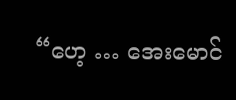“ဟေ့ … အေးမောင်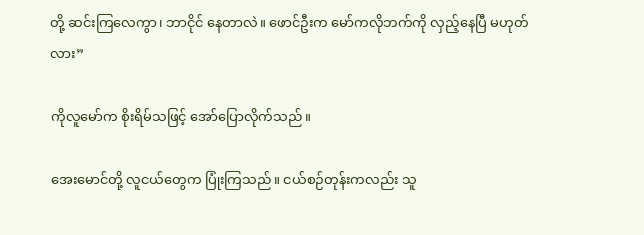တို့ ဆင်းကြလေကွာ၊ ဘာငိုင် နေတာလဲ။ ဖောင်ဦးက မော်ကလိုဘက်ကို လှည့်နေပြီ မဟုတ်လား”

ကိုလူမော်က စိုးရိမ်သဖြင့် အော်ပြောလိုက်သည်။

အေးမောင်တို့ လူငယ်တွေက ပြုံးကြသည်။ ငယ်စဉ်တုန်းကလည်း သူ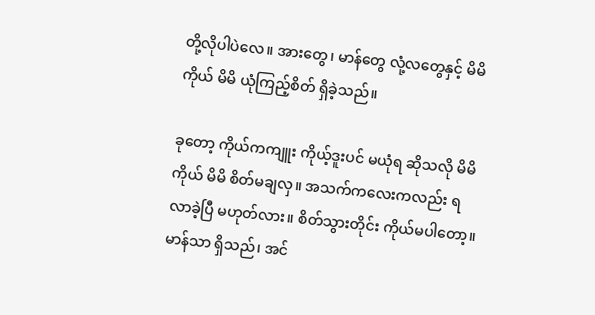တို့လိုပါပဲလေ။ အားတွေ၊ မာန်တွေ လုံ့လတွေနှင့် မိမိကိုယ် မိမိ ယုံကြည့်စိတ် ရှိခဲ့သည်။

ခုတော့ ကိုယ်ကကျူး ကိုယ့်ဒူးပင် မယုံရ ဆိုသလို မိမိကိုယ် မိမိ စိတ်မချလှ။ အသက်ကလေးကလည်း ရလာခဲ့ပြီ မဟုတ်လား။ စိတ်သွားတိုင်း ကိုယ်မပါတော့။ မာန်သာ ရှိသည်၊ အင်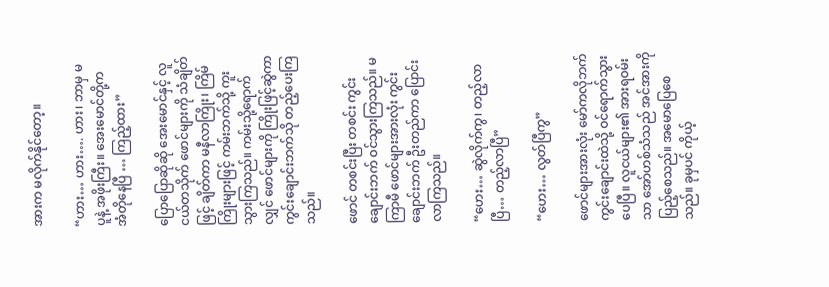အားက မလိုက်နိုင်တော့။

“ဟား… ဟား…. ဟား၊ ဘာမှ မပူနဲ့ အဖိုးကြီး။ အေးမောင်တို့က အံတိုနေပြီ … ကြည့်ထား”

ပြောပြောဆိုဆို အေးမောင်နှင့် လူငယ်တသိုက် ဖောင်များကို သံချိတ်ဖြင့် ချိတ်ကာ မနီလာကြိုး၊ ကြိမ် ကြိုးများဖြင့် ကမ်းဘက်သို့ ကူးသွားကြသည်။ ကမ်းသို့ရောက်လျှင် ဖောင်များကို ကြိုးဖြင့်ဆွဲကာ ကွင်းချောင်းဘက်သို တည့်ပေးကြသည်။

ဖောင် တစင်းပြီး တစင်း ကွင်းချောင်းဘက် ဝင်သွားကြသည်။ မကြာမီ ဖောင်များအားလုံး ကွင်းချောင်းဘက် ဦးတည်ကာ ပြောင်းလာကြသည်။

“ဟေး… ဆွဲလိုက်ကွ၊ တည့်လာပြီ… တည့်လာပြီ”

“ဟေး… လွတ်ပြီကွ”

ဖောင်များအားလုံး မော်ကလိုဘက် ကွင်းချောင်းထဲသို့ ဝင်ရောက်သွားပေပြီ။ လူငယ်များ၏ အားရဝမ်းသာ အော်ဟစ်သံသည် အင်အားကို ပြည့်စေသည်။ အမောပြေစေသည်။ ခုမှပင် ကိုယ့်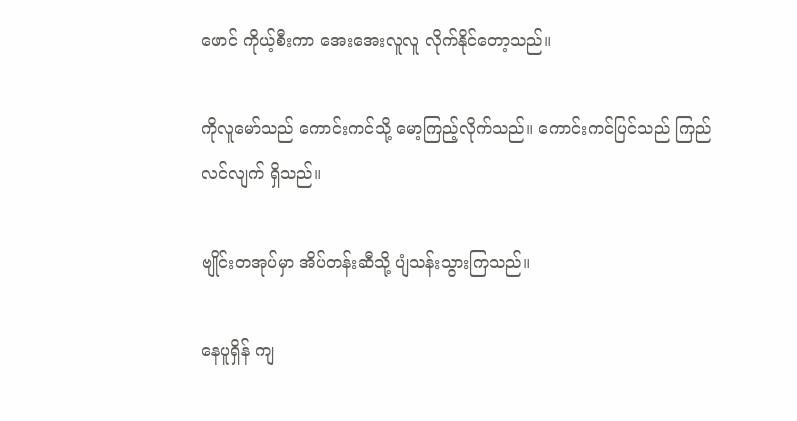ဖောင် ကိုယ့်စီးကာ အေးအေးလူလူ လိုက်နိုင်တော့သည်။

ကိုလူမော်သည် ကောင်းကင်သို့ မော့ကြည့်လိုက်သည်။ ကောင်းကင်ပြင်သည် ကြည်လင်လျက် ရှိသည်။

ဗျိုင်းတအုပ်မှာ အိပ်တန်းဆီသို့ ပျံသန်းသွားကြသည်။

နေပူရှိန် ကျ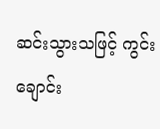ဆင်းသွားသဖြင့် ကွင်းချောင်း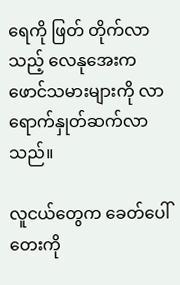ရေကို ဖြတ် တိုက်လာသည့် လေနုအေးက ဖောင်သမားများကို လာရောက်နှုတ်ဆက်လာသည်။

လူငယ်တွေက ခေတ်ပေါ်တေးကို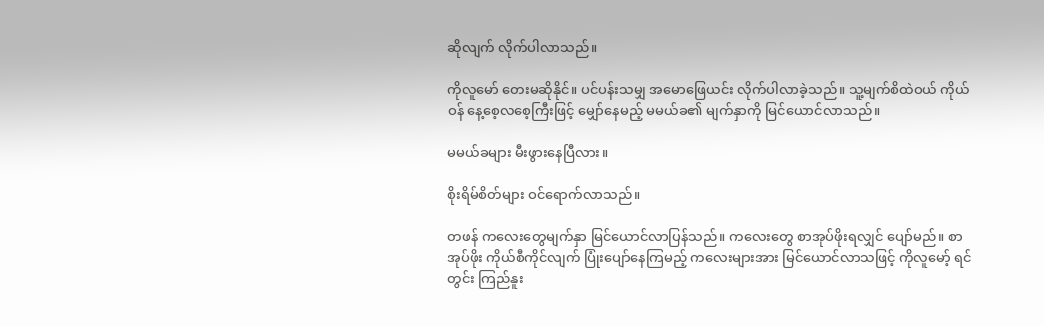ဆိုလျက် လိုက်ပါလာသည်။

ကိုလူမော် တေးမဆိုနိုင်။ ပင်ပန်းသမျှ အမောဖြေယင်း လိုက်ပါလာခဲ့သည်။ သူ့မျက်စိထဲဝယ် ကိုယ်ဝန် နေ့စေ့လစေ့ကြီးဖြင့် မျှော်နေမည့် မမယ်ခ၏ မျက်နှာကို မြင်ယောင်လာသည်။

မမယ်ခများ မီးဖွားနေပြီလား။

စိုးရိမ်စိတ်များ ဝင်ရောက်လာသည်။

တဖန် ကလေးတွေမျက်နှာ မြင်ယောင်လာပြန်သည်။ ကလေးတွေ စာအုပ်ဖိုးရလျှင် ပျော်မည်။ စာအုပ်ဖိုး ကိုယ်စီကိုင်လျက် ပြုံးပျော်နေကြမည့် ကလေးများအား မြင်ယောင်လာသဖြင့် ကိုလူမော့် ရင်တွင်း ကြည်နူး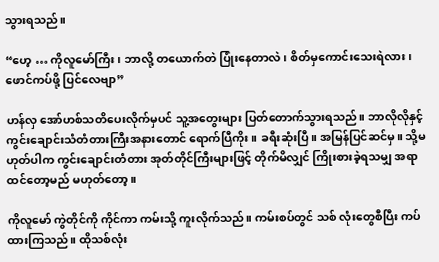သွားရသည်။

“ဟေ့ … ကိုလူမော်ကြီး၊ ဘာလို့ တယောက်တဲ ပြုံးနေတာလဲ၊ စိတ်မှကောင်းသေးရဲလား၊ ဖောင်ကပ်ဖို့ ပြင်လေဗျာ”

ဟန်လှ အော်ဟစ်သတိပေးလိုက်မှပင် သူ့အတွေးများ ပြတ်တောက်သွားရသည်။ ဘာလိုလိုနှင့် ကွင်းချောင်းသံတံတားကြီးအနားတောင် ရောက်ပြီကိုး။ ခရီးဆုံးပြီ။ အမြန်ပြင်ဆင်မှ။ သို့မဟုတ်ပါက ကွင်းချောင်းတံတား အုတ်တိုင်ကြီးများဖြင့် တိုက်မိလျှင် ကြိုးစားခဲ့ရသမျှ အရာထင်တော့မည် မဟုတ်တော့။

ကိုလူမော် ကွဲတိုင်ကို ကိုင်ကာ ကမ်းသို့ ကူးလိုက်သည်။ ကမ်းစပ်တွင် သစ် လုံးတွေစီပြီး ကပ်ထားကြသည်။ ထိုသစ်လုံး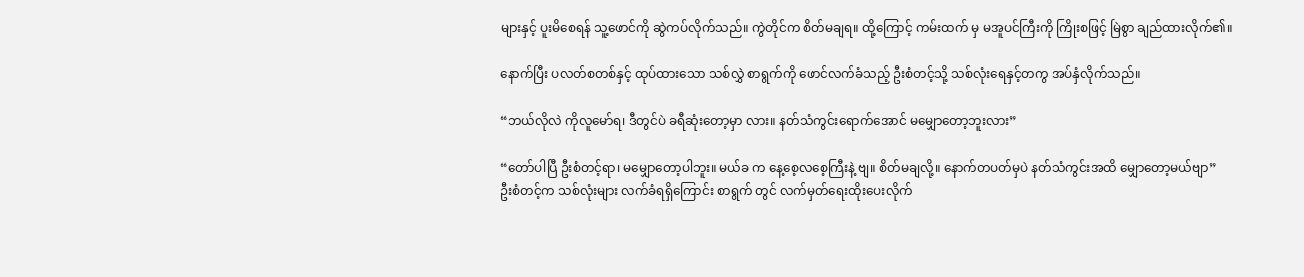များနှင့် ပူးမိစေရန် သူ့ဖောင်ကို ဆွဲကပ်လိုက်သည်။ ကွဲတိုင်က စိတ်မချရ။ ထို့ကြောင့် ကမ်းထက် မှ မအူပင်ကြီးကို ကြိုးစဖြင့် မြဲစွာ ချည်ထားလိုက်၏။

နောက်ပြီး ပလတ်စတစ်နှင့် ထုပ်ထားသော သစ်လွှဲ စာရွက်ကို ဖောင်လက်ခံသည့် ဦးစံတင့်သို့ သစ်လုံးရေနှင့်တကွ အပ်နှံလိုက်သည်။

“ဘယ်လိုလဲ ကိုလူမော်ရ၊ ဒီတွင်ပဲ ခရီဆုံးတော့မှာ လား။ နတ်သံကွင်းရောက်အောင် မမျှောတော့ဘူးလား”

“တော်ပါပြီ ဦးစံတင့်ရာ၊ မမျှောတော့ပါဘူး။ မယ်ခ က နေ့စေ့လစေ့ကြီးနဲ့ ဗျ။ စိတ်မချလို့။ နောက်တပတ်မှပဲ နတ်သံကွင်းအထိ မျှောတော့မယ်ဗျာ”
ဦးစံတင့်က သစ်လုံးများ လက်ခံရရှိကြောင်း စာရွက် တွင် လက်မှတ်ရေးထိုးပေးလိုက်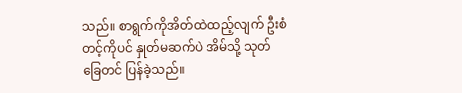သည်။ စာရွက်ကိုအိတ်ထဲထည့်လျက် ဦးစံတင့်ကိုပင် နှုတ်မဆက်ပဲ အိမ်သို့ သုတ်ခြေတင် ပြန်ခဲ့သည်။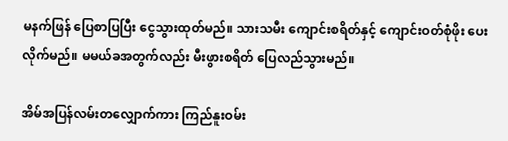မနက်ဖြန် ပြေစာပြပြီး ငွေသွားထုတ်မည်။ သားသမီး ကျောင်းစရိတ်နှင့် ကျောင်းဝတ်စုံဖိုး ပေးလိုက်မည်။ မမယ်ခအတွက်လည်း မီးဖွားစရိတ် ပြေလည်သွားမည်။

အိမ်အပြန်လမ်းတလျှောက်ကား ကြည်နူးဝမ်း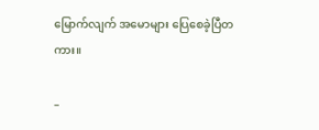မြောက်လျက် အမောများ ပြေစေခဲ့ပြီတကား။

–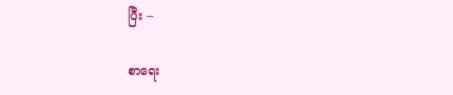ပြီး –

စာရေး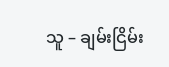သူ – ချမ်းငြိမ်း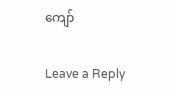ကျော်

Leave a Reply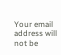Your email address will not be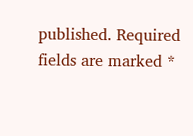published. Required fields are marked *